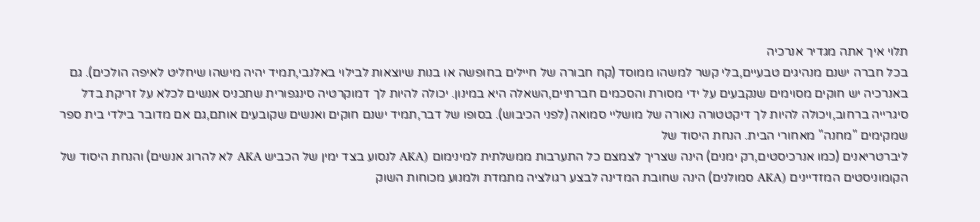תלוי איך אתה מגדיר אנרכיה
בכל חברה ישנם מנהיגים טבעיים,בלי קשר למשהו ממוסד (קח חבורה של חיילים בחופשה או בנות שיוצאות לבילוי באלנבי,תמיד יהיה מישהו שיחליט לאיפה הולכים). גם באנרכיה יש חוקים מסוימים שנקבעים על ידי מסורת והסכמים חברתיים,השאלה היא במינון. יכולה להיות לך דמוקרטיה סינגפורית שתכניס אנשים לכלא על זריקת בדל סיגרייה ברחוב,ויכולה להיות לך דיקטטורה נאורה של מושליי סמואה (לפני הכיבוש). בסופו של דבר,תמיד ישנם חוקים ואנשים שקובעים אותם,גם אם מדובר בילדי בית ספר שמקימים "מחנה" מאחורי הבית. הנחת היסוד של
ליברטריאנים (כמו אנרכיסטים,רק ימנים) הינה שצריך לצמצם כל התערבות ממשלתית למינימום (AKA לנסוע בצד ימין של הכביש AKA לא להרוג אנשים) והנחת היסוד של הקומוניסטים המזדיינים (AKA סמולנים) הינה שחובת המדינה לבצע רגולציה מתמדת ולמנוע מכוחות השוק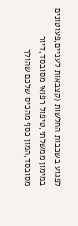לפגוע בשכבות החלשות (קצבאות לעניים,פעוטונים במימון ממשלתי,טיפול רפואי מסובסד,דיור מסובסד,המון כסף מהכיס שלכם שהולך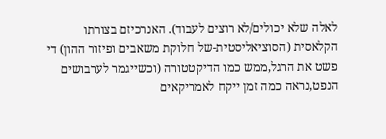לאלה שלא יכולים/לא רוצים לעבוד). האנרכיזם בצורתו
הקלאסית (הסוציאליסטית-של חלוקת משאבים ופיזור ההון) די פשט את הרגל,ממש כמו הדיקטטורה (וכשייגמר לערבושים הנפט,נראה כמה זמן ייקח לאמריקאים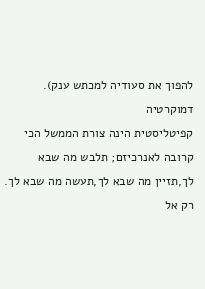להפוך את סעודיה למכתש ענק). דמוקרטיה
קפיטליסטית הינה צורת הממשל הכי קרובה לאנרכיזם; תלבש מה שבא לך,תזיין מה שבא לך,תעשה מה שבא לך. רק אל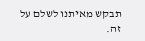תבקש מאיתנו לשלם על זה.